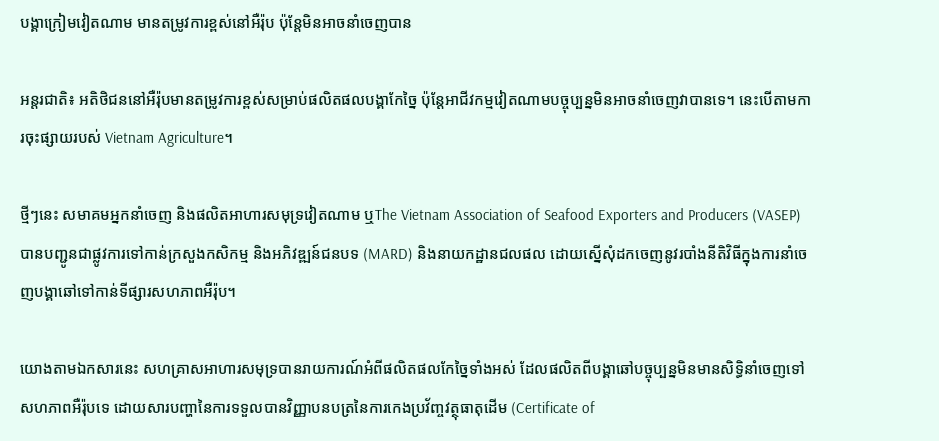បង្គាក្រៀមវៀតណាម មានតម្រូវការខ្ពស់នៅអឺរ៉ុប ប៉ុន្តែមិនអាចនាំចេញបាន

អន្តរជាតិ៖ អតិថិជននៅអឺរ៉ុបមានតម្រូវការខ្ពស់សម្រាប់ផលិតផលបង្គាកែច្នៃ ប៉ុន្តែអាជីវកម្មវៀតណាមបច្ចុប្បន្នមិនអាចនាំចេញវាបានទេ។ នេះបើតាមការចុះផ្សាយរបស់ Vietnam Agriculture។

ថ្មីៗនេះ សមាគមអ្នកនាំចេញ និងផលិតអាហារសមុទ្រវៀតណាម ឬThe Vietnam Association of Seafood Exporters and Producers (VASEP) បានបញ្ជូនជាផ្លូវការទៅកាន់ក្រសួងកសិកម្ម និងអភិវឌ្ឍន៍ជនបទ (MARD) និងនាយកដ្ឋានជលផល ដោយស្នើសុំដកចេញនូវរបាំងនីតិវិធីក្នុងការនាំចេញបង្គាឆៅទៅកាន់ទីផ្សារសហភាពអឺរ៉ុប។

យោងតាមឯកសារនេះ សហគ្រាសអាហារសមុទ្របានរាយការណ៍អំពីផលិតផលកែច្នៃទាំងអស់ ដែលផលិតពីបង្គាឆៅបច្ចុប្បន្នមិនមានសិទ្ធិនាំចេញទៅសហភាពអឺរ៉ុបទេ ដោយសារបញ្ហានៃការទទួលបានវិញ្ញាបនបត្រនៃការកេងប្រវ័ញ្ចវត្ថុធាតុដើម (Certificate of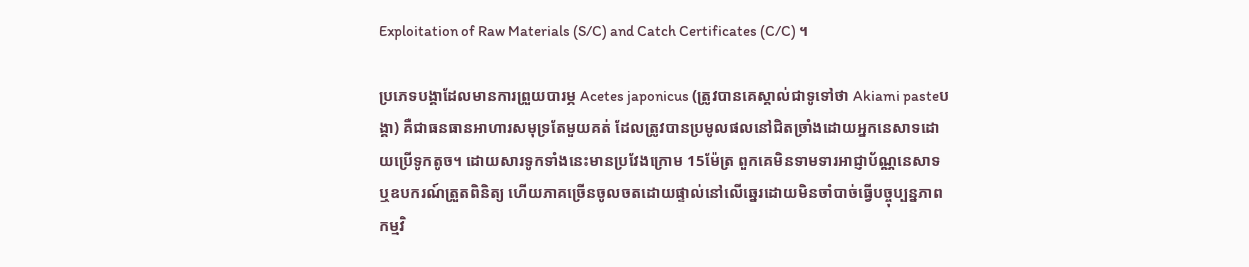Exploitation of Raw Materials (S/C) and Catch Certificates (C/C) ។

ប្រភេទបង្គាដែលមានការព្រួយបារម្ភ Acetes japonicus (ត្រូវបានគេស្គាល់ជាទូទៅថា Akiami pasteបង្គា) គឺជាធនធានអាហារសមុទ្រតែមួយគត់ ដែលត្រូវបានប្រមូលផលនៅជិតច្រាំងដោយអ្នកនេសាទដោយប្រើទូកតូច។ ដោយសារទូកទាំងនេះមានប្រវែងក្រោម 15ម៉ែត្រ ពួកគេមិនទាមទារអាជ្ញាប័ណ្ណនេសាទ ឬឧបករណ៍ត្រួតពិនិត្យ ហើយភាគច្រើនចូលចតដោយផ្ទាល់នៅលើឆ្នេរដោយមិនចាំបាច់ធ្វើបច្ចុប្បន្នភាពកម្មវិ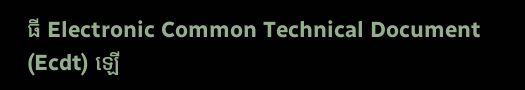ធី Electronic Common Technical Document (Ecdt) ឡើ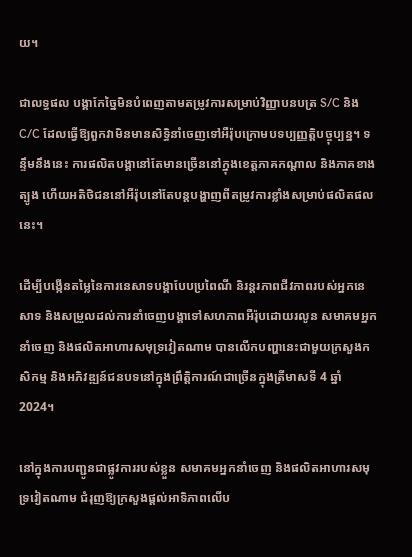យ។

ជាលទ្ធផល បង្គាកែច្នៃមិនបំពេញតាមតម្រូវការសម្រាប់វិញ្ញាបនបត្រ S/C និង C/C ដែលធ្វើឱ្យពួកវាមិនមានសិទ្ធិនាំចេញទៅអឺរ៉ុបក្រោមបទប្បញ្ញត្តិបច្ចុប្បន្ន។ ទន្ទឹមនឹងនេះ ការផលិតបង្គានៅតែមានច្រើននៅក្នុងខេត្តភាគកណ្តាល និងភាគខាងត្បូង ហើយអតិថិជននៅអឺរ៉ុបនៅតែបន្តបង្ហាញពីតម្រូវការខ្លាំងសម្រាប់ផលិតផលនេះ។

ដើម្បីបង្កើនតម្លៃនៃការនេសាទបង្គាបែបប្រពៃណី និរន្តរភាពជីវភាពរបស់អ្នកនេសាទ និងសម្រួលដល់ការនាំចេញបង្គាទៅសហភាពអឺរ៉ុបដោយរលូន សមាគមអ្នកនាំចេញ និងផលិតអាហារសមុទ្រវៀតណាម បានលើកបញ្ហានេះជាមួយក្រសួងកសិកម្ម និងអភិវឌ្ឍន៍ជនបទនៅក្នុងព្រឹត្តិការណ៍ជាច្រើនក្នុងត្រីមាសទី 4 ឆ្នាំ 2024។

នៅក្នុងការបញ្ជូនជាផ្លូវការរបស់ខ្លួន សមាគមអ្នកនាំចេញ និងផលិតអាហារសមុទ្រវៀតណាម ជំរុញឱ្យក្រសួងផ្តល់អាទិភាពលើប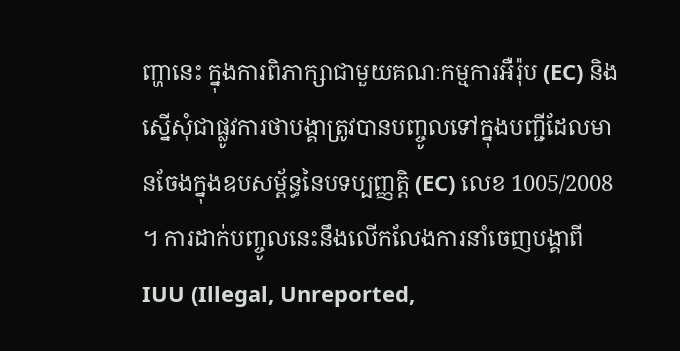ញ្ហានេះ ក្នុងការពិភាក្សាជាមួយគណៈកម្មការអឺរ៉ុប (EC) និងស្នើសុំជាផ្លូវការថាបង្គាត្រូវបានបញ្ចូលទៅក្នុងបញ្ជីដែលមានចែងក្នុងឧបសម្ព័ន្ធនៃបទប្បញ្ញត្តិ (EC) លេខ 1005/2008 ។ ការដាក់បញ្ចូលនេះនឹងលើកលែងការនាំចេញបង្គាពី IUU (Illegal, Unreported,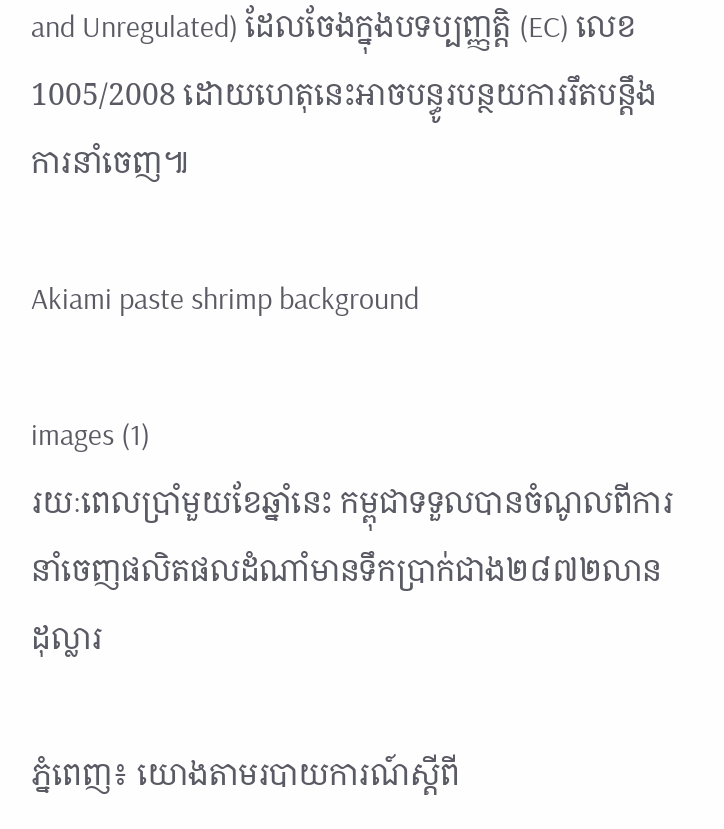and Unregulated) ដែលចែងក្នុងបទប្បញ្ញត្តិ (EC) លេខ 1005/2008 ដោយហេតុនេះអាចបន្ធូរបន្ថយការរឹតបន្តឹងការនាំចេញ៕

Akiami paste shrimp background

images (1)
រយៈពេលប្រាំមួយខែឆ្នាំនេះ កម្ពុជាទទួលបានចំណូលពីការនាំចេញផលិតផលដំណាំមានទឹកប្រាក់ជាង២៨៧២លានដុល្លារ

ភ្នំពេញ៖ យោងតាមរបាយការណ៍ស្តីពី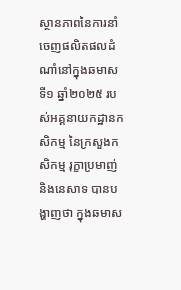ស្ថានភាពនៃការនាំចេញផលិតផលដំណាំនៅក្នុងឆមាសទី១ ឆ្នាំ២០២៥ របស់អគ្គនាយកដ្ឋានកសិកម្ម នៃក្រសួងកសិកម្ម រុក្ខាប្រមាញ់ និងនេសាទ បានបង្ហាញថា ក្នុងឆមាស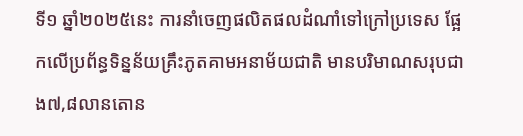ទី១ ឆ្នាំ២០២៥នេះ ការនាំចេញផលិតផលដំណាំទៅក្រៅប្រទេស ផ្អែកលើប្រព័ន្ធទិន្នន័យគ្រឹះភូតគាមអនាម័យជាតិ មានបរិមាណសរុបជាង៧,៨លានតោន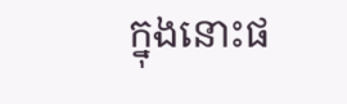ក្នុងនោះផ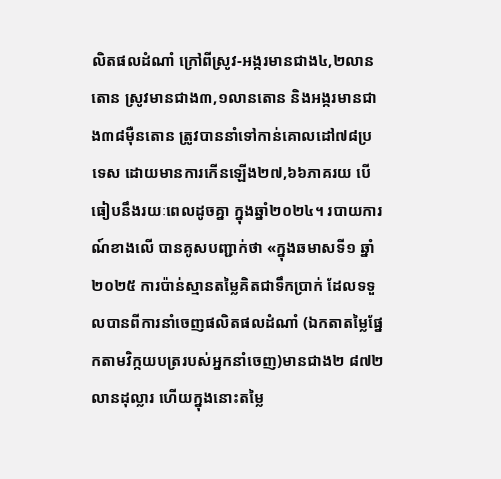លិតផលដំណាំ ក្រៅពីស្រូវ-អង្ករមានជាង៤,២លានតោន ស្រូវមានជាង៣,១លានតោន និងអង្ករមានជាង៣៨ម៉ឺនតោន ត្រូវបាននាំទៅកាន់គោលដៅ៧៨ប្រទេស ដោយមានការកើនឡើង២៧,៦៦ភាគរយ បើធៀបនឹងរយៈពេលដូចគ្នា ក្នុងឆ្នាំ២០២៤។ របាយការណ៍ខាងលើ បានគូសបញ្ជាក់ថា «ក្នុងឆមាសទី១ ឆ្នាំ២០២៥ ការប៉ាន់ស្មានតម្លៃគិតជាទឹកប្រាក់ ដែលទទួលបានពីការនាំចេញផលិតផលដំណាំ (ឯកតាតម្លៃផ្នែកតាមវិក្កយបត្ររបស់អ្នកនាំចេញ)មានជាង២ ៨៧២លានដុល្លារ ហើយក្នុងនោះតម្លៃ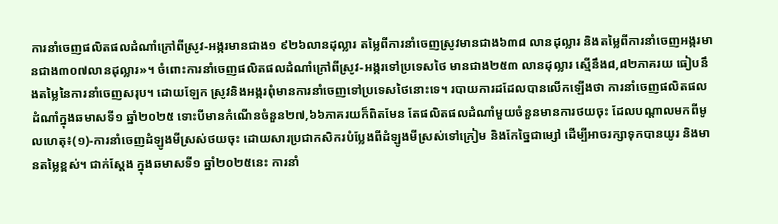ការនាំចេញផលិតផលដំណាំក្រៅពីស្រូវ-អង្ករមានជាង១ ៩២៦លានដុល្លារ តម្លៃពីការនាំចេញស្រូវមានជាង៦៣៨ លានដុល្លារ និងតម្លៃពីការនាំចេញអង្ករមានជាង៣០៧លានដុល្លារ»។ ចំពោះការនាំចេញផលិតផលដំណាំក្រៅពីស្រូវ-អង្ករទៅប្រទេសថៃ មានជាង២៥៣ លានដុល្លារ ស្មើនឹង៨,៨២ភាគរយ ធៀបនឹងតម្លៃនៃការនាំចេញសរុប។ ដោយឡែក ស្រូវនិងអង្ករពុំមានការនាំចេញទៅប្រទេសថៃនោះទេ។ របាយការដដែលបានលើកឡើងថា ការនាំចេញផលិតផលដំណាំក្នុងឆមាសទី១ ឆ្នាំ២០២៥ ទោះបីមានកំណើនចំនួន២៧,៦៦ភាគរយក៏ពិតមែន តែផលិតផលដំណាំមួយចំនួនមានការថយចុះ ដែលបណ្តាលមកពីមូលហេតុ៖(១)-ការនាំចេញដំឡូងមីស្រស់ថយចុះ ដោយសារប្រជាកសិករបំប្លែងពីដំឡូងមីស្រស់ទៅក្រៀម និងកែច្នៃជាម្សៅ ដើម្បីអាចរក្សាទុកបានយូរ និងមានតម្លៃខ្ពស់។ ជាក់ស្តែង ក្នុងឆមាសទី១ ឆ្នាំ២០២៥នេះ ការនាំ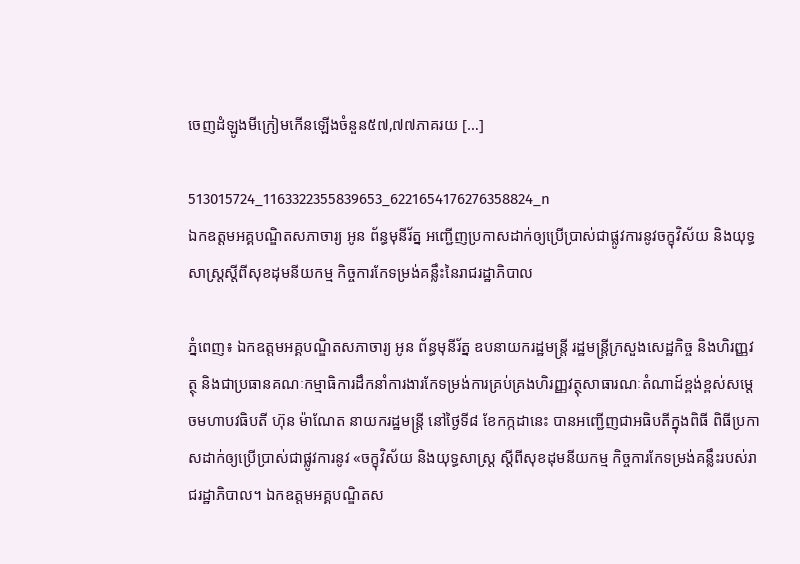ចេញដំឡូងមីក្រៀមកើនឡើងចំនួន៥៧,៧៧ភាគរយ […]

513015724_1163322355839653_6221654176276358824_n
ឯកឧត្តមអគ្គបណ្ឌិតសភាចារ្យ អូន ព័ន្ធមុនីរ័ត្ន អញ្ជើញប្រកាសដាក់ឲ្យប្រើប្រាស់ជាផ្លូវការនូវចក្ខុវិស័យ និងយុទ្ធសាស្ត្រស្តីពីសុខដុមនីយកម្ម កិច្ចការកែទម្រង់គន្លឹះនៃរាជរដ្ឋាភិបាល

ភ្នំពេញ៖ ឯកឧត្តមអគ្គបណ្ឌិតសភាចារ្យ អូន ព័ន្ធមុនីរ័ត្ន ឧបនាយករដ្ឋមន្ត្រី រដ្ឋមន្ត្រីក្រសួងសេដ្ឋកិច្ច និងហិរញ្ញវត្ថុ និងជាប្រធានគណៈកម្មាធិការដឹកនាំការងារកែទម្រង់ការគ្រប់គ្រងហិរញ្ញវត្ថុសាធារណៈតំណាដ៍ខ្ពង់ខ្ពស់សម្តេចមហាបវធិបតី ហ៊ុន ម៉ាណែត នាយករដ្ឋមន្ត្រី នៅថ្ងៃទី៨ ខែកក្កដានេះ បានអញ្ជើញជាអធិបតីក្នុងពិធី ពិធីប្រកាសដាក់ឲ្យប្រើប្រាស់ជាផ្លូវការនូវ «ចក្ខុវិស័យ និងយុទ្ធសាស្ត្រ ស្តីពីសុខដុមនីយកម្ម កិច្ចការកែទម្រង់គន្លឹះរបស់រាជរដ្ឋាភិបាល។ ឯកឧត្តមអគ្គបណ្ឌិតស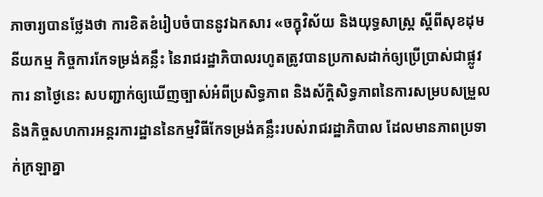ភាចារ្យបានថ្លែងថា ការខិតខំរៀបចំបាននូវឯកសារ «ចក្ខុវិស័យ និងយុទ្ធសាស្រ្ត ស្តីពីសុខដុមនីយកម្ម កិច្ចការកែទម្រង់គន្លឹះ នៃរាជរដ្ឋាភិបាលរហូតត្រូវបានប្រកាសដាក់ឲ្យប្រើប្រាស់ជាផ្លូវការ នាថ្ងៃនេះ សបញ្ជាក់ឲ្យឃើញច្បាស់អំពីប្រសិទ្ធភាព និងស័ក្តិសិទ្ធភាពនៃការសម្របសម្រួល និងកិច្ចសហការអន្តរការដ្ឋាននៃកម្មវិធីកែទម្រង់គន្លឹះរបស់រាជរដ្ឋាភិបាល ដែលមានភាពប្រទាក់ក្រឡាគ្នា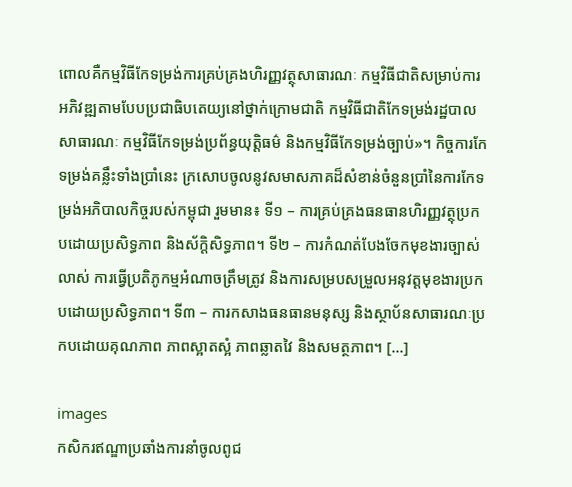ពោលគឺកម្មវិធីកែទម្រង់ការគ្រប់គ្រងហិរញ្ញវត្ថុសាធារណៈ កម្មវិធីជាតិសម្រាប់ការអភិវឌ្ឍតាមបែបប្រជាធិបតេយ្យនៅថ្នាក់ក្រោមជាតិ កម្មវិធីជាតិកែទម្រង់រដ្ឋបាលសាធារណៈ កម្មវិធីកែទម្រង់ប្រព័ន្ធយុត្តិធម៌ និងកម្មវិធីកែទម្រង់ច្បាប់»។ កិច្ចការកែទម្រង់គន្លឹះទាំងប្រាំនេះ ក្រសោបចូលនូវសមាសភាគដ៏សំខាន់ចំនួនប្រាំនៃការកែទម្រង់អភិបាលកិច្ចរបស់កម្ពុជា រួមមាន៖ ទី១ – ការគ្រប់គ្រងធនធានហិរញ្ញវត្ថុប្រកបដោយប្រសិទ្ធភាព និងស័ក្តិសិទ្ធភាព។ ទី២ – ការកំណត់បែងចែកមុខងារច្បាស់លាស់ ការធ្វើប្រតិភូកម្មអំណាចត្រឹមត្រូវ និងការសម្របសម្រួលអនុវត្តមុខងារប្រកបដោយប្រសិទ្ធភាព។ ទី៣ – ការកសាងធនធានមនុស្ស និងស្ថាប័នសាធារណៈប្រកបដោយគុណភាព ភាពស្អាតស្អំ ភាពឆ្លាតវៃ និងសមត្ថភាព។ […]

images
កសិករឥណ្ឌាប្រឆាំងការនាំចូលពូជ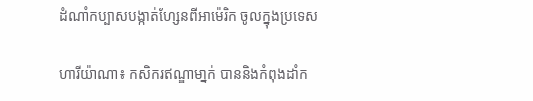ដំណាំកប្បាសបង្កាត់ហ្សែនពីអាម៉េរិក ចូលក្នុងប្រទេស

ហារីយ៉ាណា៖ កសិករឥណ្ឌាមា្នក់ បាននិងកំពុងដាំក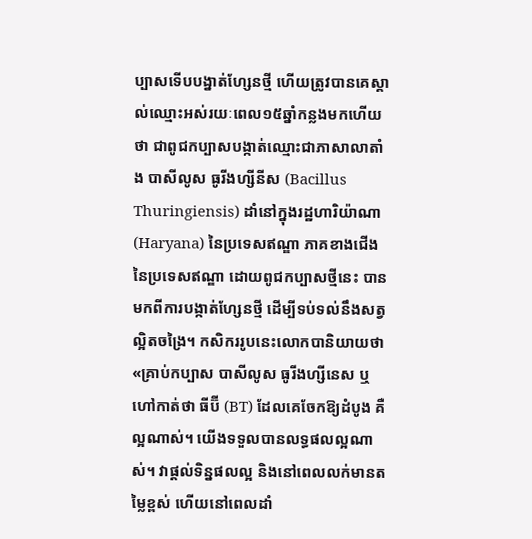ប្បាសទើបបង្នាត់ហ្សែនថ្មី ហើយត្រូវបានគេស្គាល់ឈ្មោះអស់រយៈពេល១៥ឆ្នាំកន្លងមកហើយថា ជាពូជកប្បាសបង្កាត់ឈ្មោះជាភាសាលាតាំង បាសីលូស ធូរីងហ្សីនីស (Bacillus Thuringiensis) ដាំនៅក្នុងរដ្ឋហារិយ៉ាណា (Haryana) នៃប្រទេសឥណ្ឌា ភាគខាងជើងនៃប្រទេសឥណ្ឌា ដោយពូជកប្បាសថ្មីនេះ បានមកពីការបង្កាត់ហ្សែនថ្មី ដើម្បីទប់ទល់នឹងសត្វល្អិតចង្រៃ។ កសិកររូបនេះលោកបានិយាយថា «គ្រាប់កប្បាស បាសីលូស ធូរីងហ្សីនេស ឬហៅកាត់ថា ធីប៊ី (BT) ដែលគេចែកឱ្យដំបូង គឺល្អណាស់។ យើងទទួលបានលទ្ធផលល្អណាស់។ វាផ្តល់ទិន្នផលល្អ និងនៅពេលលក់មានតម្លៃខ្ពស់ ហើយនៅពេលដាំ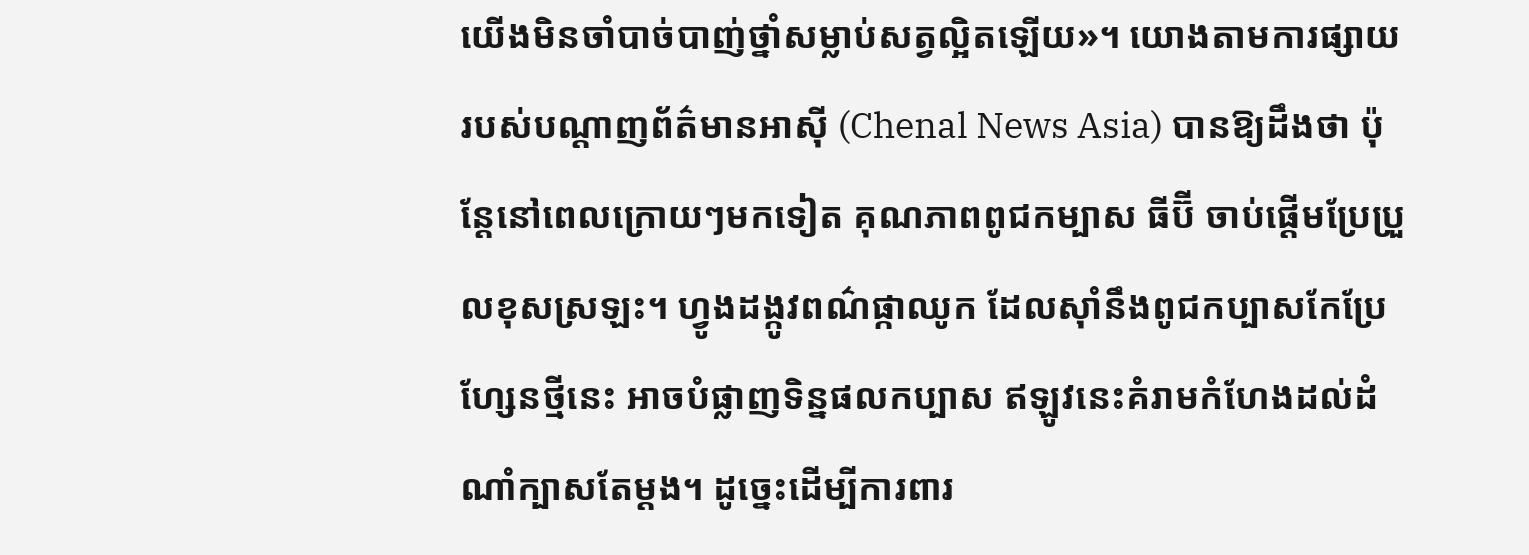យើងមិនចាំបាច់បាញ់ថ្នាំសម្លាប់សត្វល្អិតឡើយ»។ យោងតាមការផ្សាយរបស់បណ្តាញព័ត៌មានអាស៊ី (Chenal News Asia) បានឱ្យដឹងថា ប៉ុន្តែនៅពេលក្រោយៗមកទៀត គុណភាពពូជកម្បាស ធីប៊ី ចាប់ផ្តើមប្រែប្រួលខុសស្រឡះ។ ហ្វូងដង្កូវពណ៌ផ្កាឈូក ដែលស៊ាំនឹងពូជកប្បាសកែប្រែហ្សែនថ្មីនេះ អាចបំផ្លាញទិន្នផលកប្បាស ឥឡូវនេះគំរាមកំហែងដល់ដំណាំក្បាសតែម្តង។ ដូច្នេះដើម្បីការពារ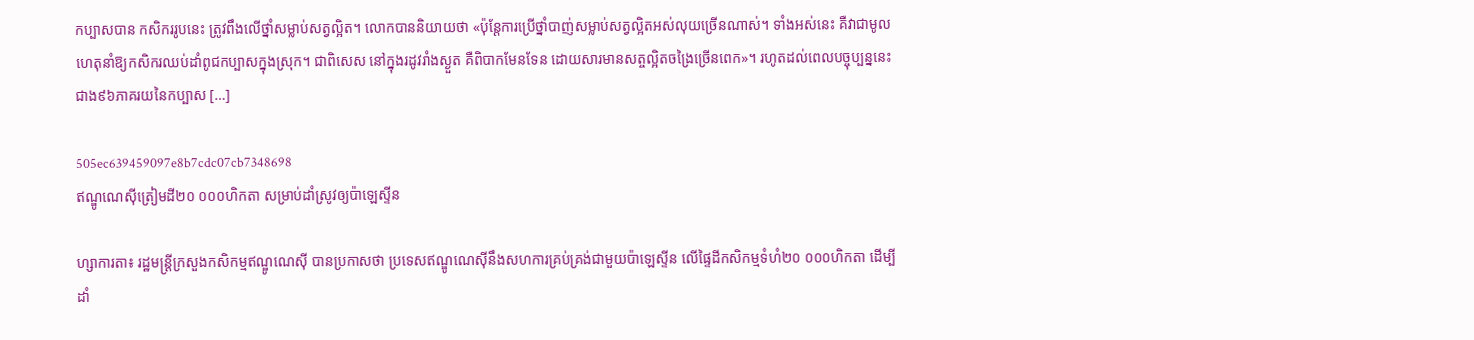កប្បាសបាន កសិកររូបនេះ ត្រូវពឹងលើថ្នាំសម្លាប់សត្វល្អិត។ លោកបាននិយាយថា «ប៉ុន្តែការប្រើថ្នាំបាញ់សម្លាប់សត្វល្អិតអស់លុយច្រើនណាស់។ ទាំងអស់នេះ គឺវាជាមូលហេតុនាំឱ្យកសិករឈប់ដាំពូជកប្បាសក្នុងស្រុក។ ជាពិសេស នៅក្នុងរដូវរាំងស្ងួត គឺពិបាកមែនទែន ដោយសារមានសត្ចល្អិតចង្រៃច្រើនពេក»។ រហូតដល់ពេលបច្ចុប្បន្ននេះ ជាង៩៦ភាគរយនៃកប្បាស […]

505ec639459097e8b7cdc07cb7348698
ឥណ្ឌូណេស៊ីត្រៀមដី២០ ០០០ហិកតា សម្រាប់ដាំស្រូវឲ្យប៉ាឡេស្ទីន

ហ្សាការតា៖ រដ្ឋមន្ត្រីក្រសួងកសិកម្មឥណ្ឌូណេស៊ី បានប្រកាសថា ប្រទេសឥណ្ឌូណេស៊ីនឹងសហការគ្រប់គ្រង់ជាមួយប៉ាឡេស្ទីន លើផ្ទៃដីកសិកម្មទំហំ២០ ០០០ហិកតា ដើម្បីដាំ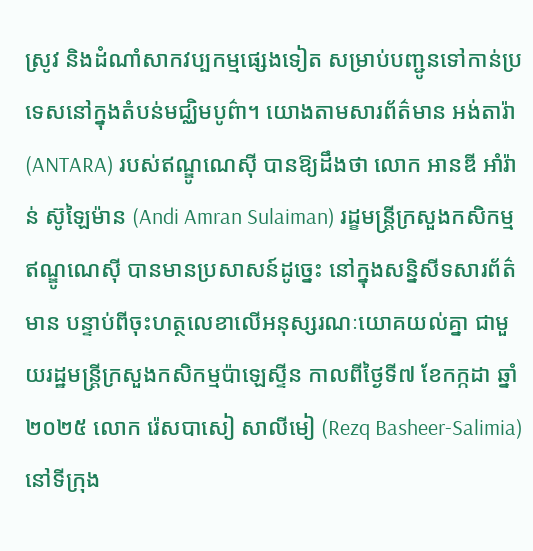ស្រូវ និងដំណាំសាកវប្បកម្មផ្សេងទៀត សម្រាប់បញ្ជូនទៅកាន់ប្រទេសនៅក្នុងតំបន់មជ្ឈិមបូព៌ា។ យោងតាមសារព័ត៌មាន អង់តារ៉ា (ANTARA) របស់ឥណ្ឌូណេស៊ី បានឱ្យដឹងថា លោក អានឌី អាំរ៉ាន់ ស៊ូឡៃម៉ាន (Andi Amran Sulaiman) រដ្ខមន្ត្រីក្រសួងកសិកម្មឥណ្ឌូណេស៊ី បានមានប្រសាសន៍ដូច្នេះ នៅក្នុងសន្និសីទសារព័ត៌មាន បន្ទាប់ពីចុះហត្ថលេខាលើអនុស្សរណៈយោគយល់គ្នា ជាមួយរដ្ឋមន្ត្រីក្រសួងកសិកម្មប៉ាឡេស្ទីន កាលពីថ្ងៃទី៧ ខែកក្កដា ឆ្នាំ២០២៥ លោក រ៉េសបាសៀ សាលីមៀ (Rezq Basheer-Salimia) នៅទីក្រុង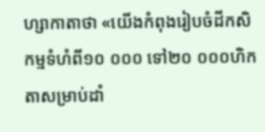ហ្សាកាតាថា «យើងកំពុងរៀបចំដីកសិកម្មទំហំពី១០ ០០០ ទៅ២០ ០០០ហិកតាសម្រាប់ដាំ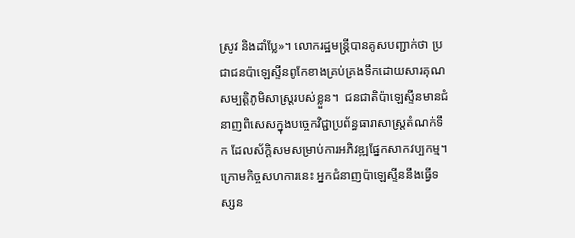ស្រូវ និងដាំប្លែ»។ លោករដ្ឋមន្ត្រីបានគូសបញ្ជាក់ថា ប្រជាជនប៉ាឡេស្ទីនពូកែខាងគ្រប់គ្រងទឹកដោយសារគុណសម្បត្តិភូមិសាស្ត្ររបស់ខ្លួន។  ជនជាតិប៉ាឡេស្ទីនមានជំនាញពិសេសក្នុងបច្ចេកវិជ្ជាប្រព័ន្ធធារាសាស្ត្រតំណក់ទឹក ដែលស័ក្តិសមសម្រាប់ការអភិវឌ្ឍផ្នែកសាកវប្បកម្ម។ ក្រោមកិច្ចសហការនេះ អ្នកជំនាញប៉ាឡេស្ទីននឹងធ្វើទស្សន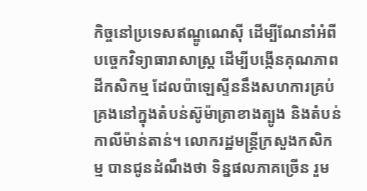កិច្ចនៅប្រទេសឥណ្ឌូណេស៊ី ដើម្បីណែនាំអំពីបច្ចេកវិទ្យាធារាសាស្ត្រ ដើម្បីបង្កើនគុណភាពដីកសិកម្ម ដែលប៉ាឡេស្ទីននឹងសហការគ្រប់គ្រងនៅក្នុងតំបន់ស៊ូម៉ាត្រាខាងត្បូង និងតំបន់កាលីម៉ាន់តាន់។ លោករដ្ឋមន្ត្រីក្រសួងកសិកម្ម បានជូនដំណឹងថា ទិន្នផលភាគច្រើន រួម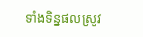ទាំងទិន្នផលស្រូវ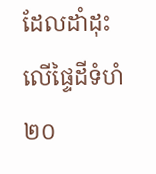ដែលដាំដុះលើផ្ទៃដីទំហំ២០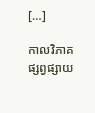[…]

កាលវិភាគផ្សព្វផ្សាយ